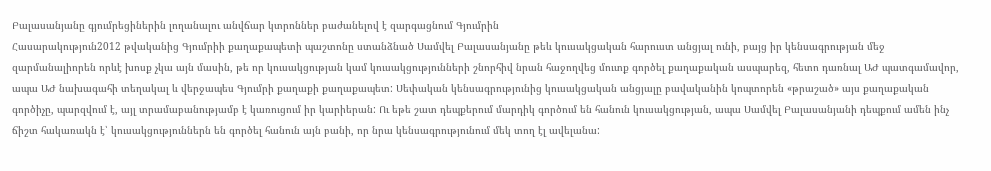Բալասանյանը գյումրեցիներին լողանալու անվճար կտրոններ բաժանելով է զարգացնում Գյումրին
Հասարակություն2012 թվականից Գյումրիի քաղաքապետի պաշտոնը ստանձնած Սամվել Բալասանյանը թեև կուսակցական հարուստ անցյալ ունի, բայց իր կենսագրության մեջ զարմանալիորեն որևէ խոսք չկա այն մասին, թե որ կուսակցության կամ կուսակցությունների շնորհիվ նրան հաջողվեց մուտք գործել քաղաքական ասպարեզ, հետո դառնալ ԱԺ պատգամավոր, ապա ԱԺ նախագահի տեղակալ և վերջապես Գյումրի քաղաքի քաղաքապետ: Սեփական կենսագրությունից կուսակցական անցյալը բավականին կոպտորեն «թրաշած» այս քաղաքական գործիչը, պարզվում է, այլ տրամաբանությամբ է կառուցում իր կարիերան: Ու եթե շատ դեպքերում մարդիկ գործում են հանուն կուսակցության, ապա Սամվել Բալասանյանի դեպքում ամեն ինչ ճիշտ հակառակն է՝ կուսակցություններն են գործել հանուն այն բանի, որ նրա կենսագրությունում մեկ տող էլ ավելանա: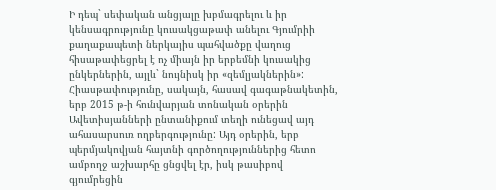Ի դեպ` սեփական անցյալը խբմագրելու և իր կենսագրությունը կուսակցաթափ անելու Գյումրիի քաղաքապետի ներկայիս պահվածքը վաղուց հիսաթափեցրել է ոչ միայն իր երբեմնի կուսակից ընկերներին, այլև` նույնիսկ իր «զեմլյակներին»: Հիասթափությունը, սակայն, հասավ գագաթնակետին, երբ 2015 թ-ի հունվարյան տոնական օրերին Ավետիսյանների ընտանիքում տեղի ունեցավ այդ ահասարսուռ ողբերգությունը: Այդ օրերին, երբ պերմյակովյան հայտնի գործողություններից հետո ամբողջ աշխարհը ցնցվել էր, իսկ թասիբով գյումրեցին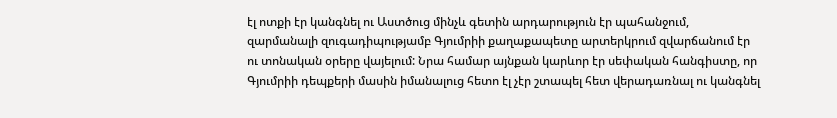էլ ոտքի էր կանգնել ու Աստծուց մինչև գետին արդարություն էր պահանջում, զարմանալի զուգադիպությամբ Գյումրիի քաղաքապետը արտերկրում զվարճանում էր ու տոնական օրերը վայելում: Նրա համար այնքան կարևոր էր սեփական հանգիստը, որ Գյումրիի դեպքերի մասին իմանալուց հետո էլ չէր շտապել հետ վերադառնալ ու կանգնել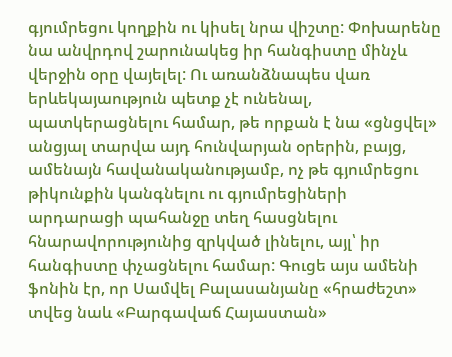գյումրեցու կողքին ու կիսել նրա վիշտը: Փոխարենը նա անվրդով շարունակեց իր հանգիստը մինչև վերջին օրը վայելել: Ու առանձնապես վառ երևեկայաություն պետք չէ ունենալ, պատկերացնելու համար, թե որքան է նա «ցնցվել» անցյալ տարվա այդ հունվարյան օրերին, բայց, ամենայն հավանականությամբ, ոչ թե գյումրեցու թիկունքին կանգնելու ու գյումրեցիների արդարացի պահանջը տեղ հասցնելու հնարավորությունից զրկված լինելու, այլ՝ իր հանգիստը փչացնելու համար: Գուցե այս ամենի ֆոնին էր, որ Սամվել Բալասանյանը «հրաժեշտ» տվեց նաև «Բարգավաճ Հայաստան»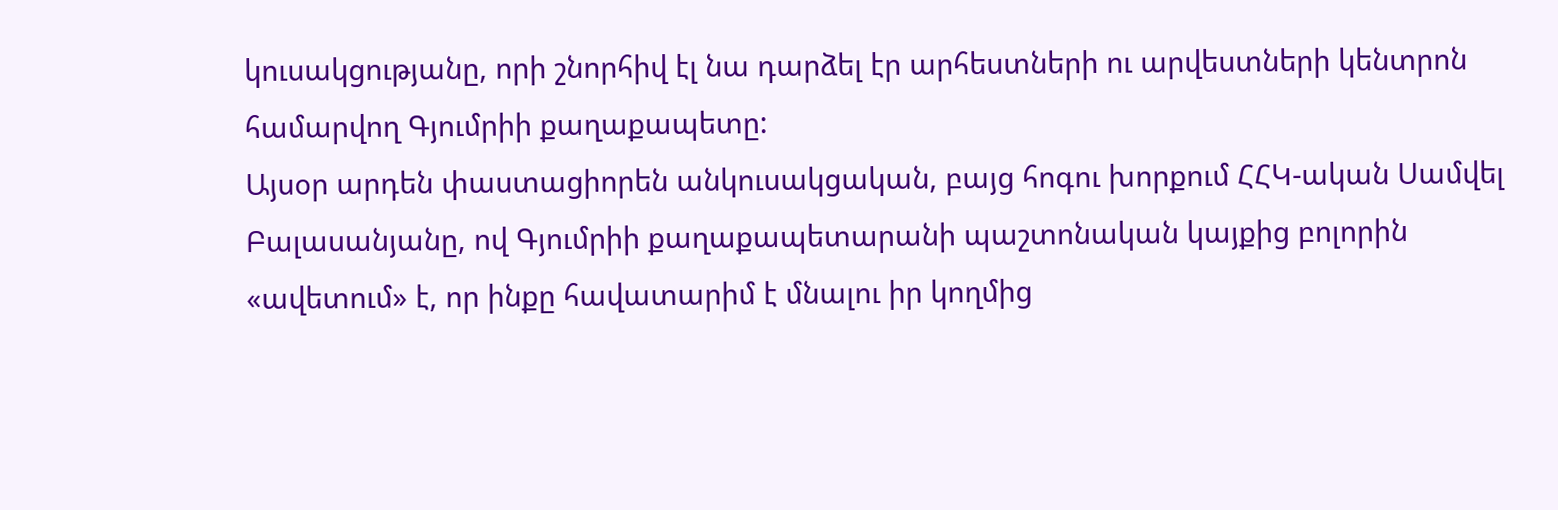կուսակցությանը, որի շնորհիվ էլ նա դարձել էր արհեստների ու արվեստների կենտրոն համարվող Գյումրիի քաղաքապետը:
Այսօր արդեն փաստացիորեն անկուսակցական, բայց հոգու խորքում ՀՀԿ-ական Սամվել Բալասանյանը, ով Գյումրիի քաղաքապետարանի պաշտոնական կայքից բոլորին «ավետում» է, որ ինքը հավատարիմ է մնալու իր կողմից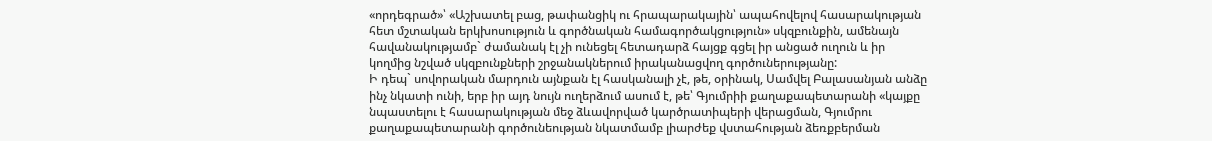«որդեգրած»՝ «Աշխատել բաց, թափանցիկ ու հրապարակային՝ ապահովելով հասարակության հետ մշտական երկխոսություն և գործնական համագործակցություն» սկզբունքին, ամենայն հավանակությամբ` ժամանակ էլ չի ունեցել հետադարձ հայցք գցել իր անցած ուղուն և իր կողմից նշված սկզբունքների շրջանակներում իրականացվող գործուներությանը:
Ի դեպ` սովորական մարդուն այնքան էլ հասկանալի չէ, թե, օրինակ, Սամվել Բալասանյան անձը ինչ նկատի ունի, երբ իր այդ նույն ուղերձում ասում է, թե՝ Գյումրիի քաղաքապետարանի «կայքը նպաստելու է հասարակության մեջ ձևավորված կարծրատիպերի վերացման, Գյումրու քաղաքապետարանի գործունեության նկատմամբ լիարժեք վստահության ձեռքբերման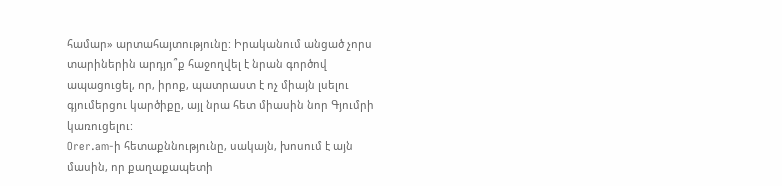համար» արտահայտությունը: Իրականում անցած չորս տարիներին արդյո՞ք հաջողվել է նրան գործով ապացուցել, որ, իրոք, պատրաստ է ոչ միայն լսելու գյումերցու կարծիքը, այլ նրա հետ միասին նոր Գյումրի կառուցելու:
Orer.am-ի հետաքննությունը, սակայն, խոսում է այն մասին, որ քաղաքապետի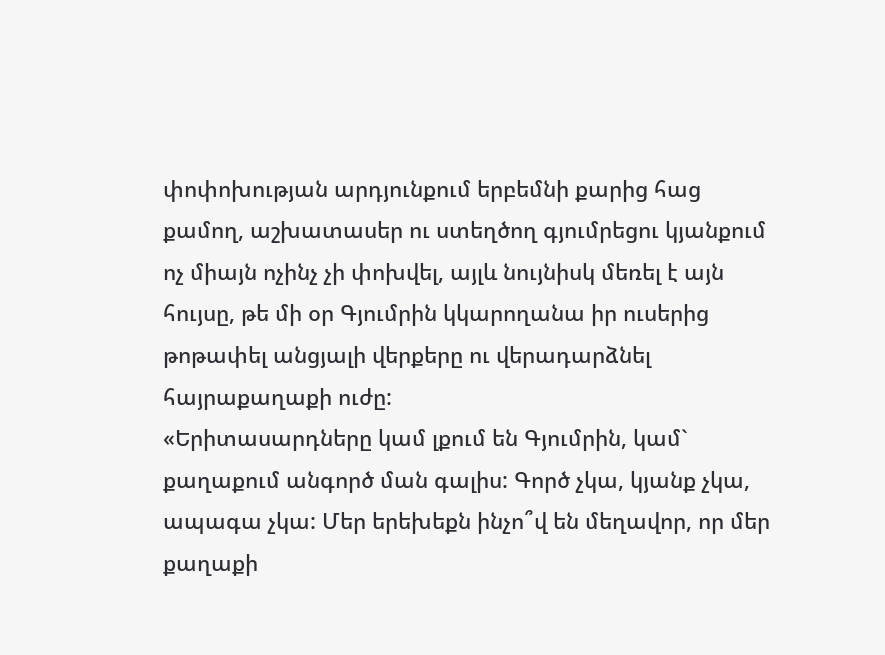փոփոխության արդյունքում երբեմնի քարից հաց քամող, աշխատասեր ու ստեղծող գյումրեցու կյանքում ոչ միայն ոչինչ չի փոխվել, այլև նույնիսկ մեռել է այն հույսը, թե մի օր Գյումրին կկարողանա իր ուսերից թոթափել անցյալի վերքերը ու վերադարձնել հայրաքաղաքի ուժը:
«Երիտասարդները կամ լքում են Գյումրին, կամ` քաղաքում անգործ ման գալիս: Գործ չկա, կյանք չկա, ապագա չկա: Մեր երեխեքն ինչո՞վ են մեղավոր, որ մեր քաղաքի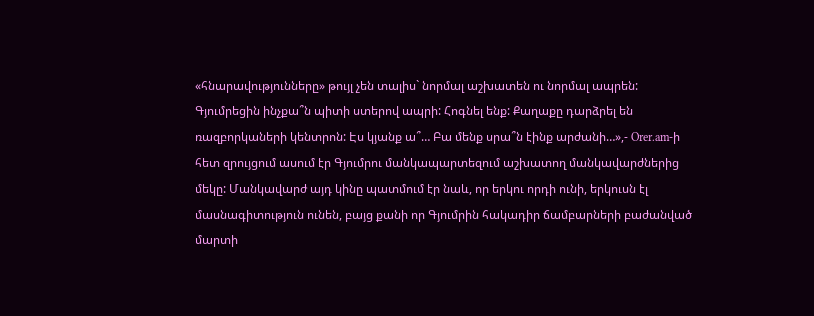«հնարավությունները» թույլ չեն տալիս` նորմալ աշխատեն ու նորմալ ապրեն: Գյումրեցին ինչքա՞ն պիտի ստերով ապրի: Հոգնել ենք: Քաղաքը դարձրել են ռազբորկաների կենտրոն: Էս կյանք ա՞… Բա մենք սրա՞ն էինք արժանի…»,- Orer.am-ի հետ զրույցում ասում էր Գյումրու մանկապարտեզում աշխատող մանկավարժներից մեկը: Մանկավարժ այդ կինը պատմում էր նաև, որ երկու որդի ունի, երկուսն էլ մասնագիտություն ունեն, բայց քանի որ Գյումրին հակադիր ճամբարների բաժանված մարտի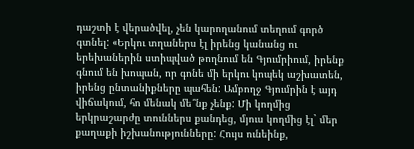դաշտի է վերածվել, չեն կարողանում տեղում գործ գտնել: «Երկու տղաներս էլ իրենց կանանց ու երեխաներին ստիպված թողնում են Գյումրիում, իրենք գնում են խոպան, որ գոնե մի երկու կոպեկ աշխատեն, իրենց ընտանիքները պահեն: Ամբողջ Գյումրին է այդ վիճակում, հո մենակ մե՞նք չենք: Մի կողմից երկրաշարժը տուններս քանդեց, մյուս կողմից էլ` մեր քաղաքի իշխանությունները: Հույս ունեինք,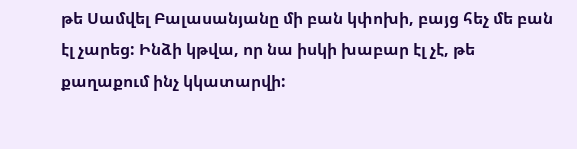թե Սամվել Բալասանյանը մի բան կփոխի, բայց հեչ մե բան էլ չարեց: Ինձի կթվա, որ նա իսկի խաբար էլ չէ, թե քաղաքում ինչ կկատարվի: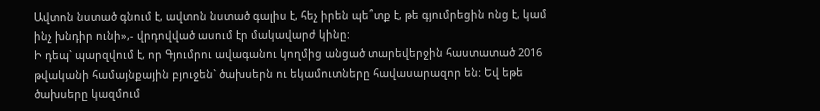Ավտոն նստած գնում է, ավտոն նստած գալիս է, հեչ իրեն պե՞տք է, թե գյումրեցին ոնց է, կամ ինչ խնդիր ունի»,- վրդովված ասում էր մակավարժ կինը:
Ի դեպ` պարզվում է, որ Գյումրու ավագանու կողմից անցած տարեվերջին հաստատած 2016 թվականի համայնքային բյուջեն` ծախսերն ու եկամուտները հավասարազոր են: Եվ եթե ծախսերը կազմում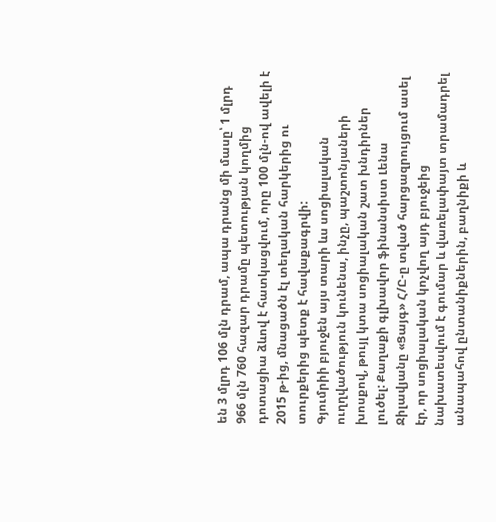են 3 մլրդ 106 մլն դրամ, ապա դրանց մի մասը՝ 1 մլրդ 966 մլն 760 հազար դրամը պետության կողմից դոտացիա ձևով է հատկացվում, որը 100 մլն-ով ավելի է 2015 թ-ից, մնացածն էլ տեղական հարկերից ու տուրքերից պետք է հավաքագրվի:
Գյումրիի բյուջեն այս տարի ևս սոցիալական ուղղվածություն կունենա, ինչը, պաշտոնյաների խոսքով, թույլ կտա սոցիալական շատ խնդիրներ լուծել: Քաղաքի գլխավոր ֆինանսիստ Լենա Ջիլավյանը «Ցայգ» Հ/Ը-ը տված հարցազրույցում ասել էր, որ սոցիալական կոչվող այդ բյուջեից նախատեսվում է գումար և վառելափայտ տրամադրել անապահով ընտանիքներին, բաղնիքի և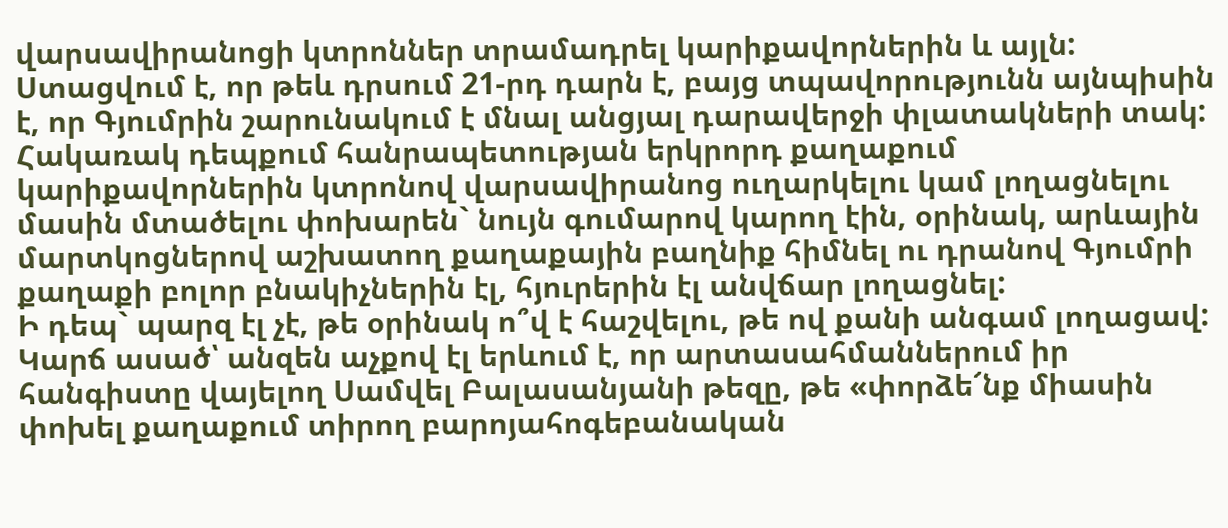վարսավիրանոցի կտրոններ տրամադրել կարիքավորներին և այլն:
Ստացվում է, որ թեև դրսում 21-րդ դարն է, բայց տպավորությունն այնպիսին է, որ Գյումրին շարունակում է մնալ անցյալ դարավերջի փլատակների տակ: Հակառակ դեպքում հանրապետության երկրորդ քաղաքում կարիքավորներին կտրոնով վարսավիրանոց ուղարկելու կամ լողացնելու մասին մտածելու փոխարեն` նույն գումարով կարող էին, օրինակ, արևային մարտկոցներով աշխատող քաղաքային բաղնիք հիմնել ու դրանով Գյումրի քաղաքի բոլոր բնակիչներին էլ, հյուրերին էլ անվճար լողացնել:
Ի դեպ` պարզ էլ չէ, թե օրինակ ո՞վ է հաշվելու, թե ով քանի անգամ լողացավ: Կարճ ասած՝ անզեն աչքով էլ երևում է, որ արտասահմաններում իր հանգիստը վայելող Սամվել Բալասանյանի թեզը, թե «փորձե՜նք միասին փոխել քաղաքում տիրող բարոյահոգեբանական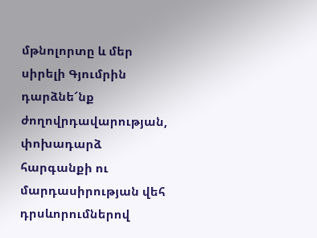մթնոլորտը և մեր սիրելի Գյումրին դարձնե՜նք ժողովրդավարության, փոխադարձ հարգանքի ու մարդասիրության վեհ դրսևորումներով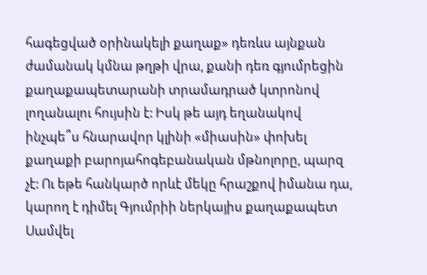հագեցված օրինակելի քաղաք» դեռևս այնքան ժամանակ կմնա թղթի վրա, քանի դեռ գյումրեցին քաղաքապետարանի տրամադրած կտրոնով լողանալու հույսին է: Իսկ թե այդ եղանակով ինչպե՞ս հնարավոր կլինի «միասին» փոխել քաղաքի բարոյահոգեբանական մթնոլորը, պարզ չէ: Ու եթե հանկարծ որևէ մեկը հրաշքով իմանա դա, կարող է դիմել Գյումրիի ներկայիս քաղաքապետ Սամվել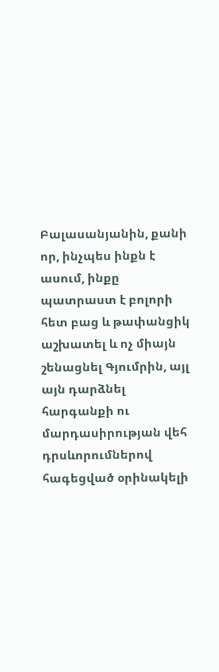Բալասանյանին, քանի որ, ինչպես ինքն է ասում, ինքը պատրաստ է բոլորի հետ բաց և թափանցիկ աշխատել և ոչ միայն շենացնել Գյումրին, այլ այն դարձնել հարգանքի ու մարդասիրության վեհ դրսևորումներով հագեցված օրինակելի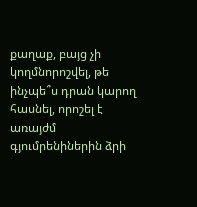քաղաք, բայց չի կողմնորոշվել, թե ինչպե՞ս դրան կարող հասնել, որոշել է առայժմ գյումրենիներին ձրի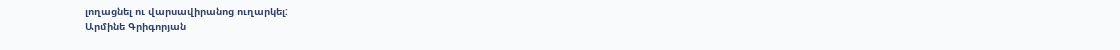լողացնել ու վարսավիրանոց ուղարկել:
Արմինե Գրիգորյան